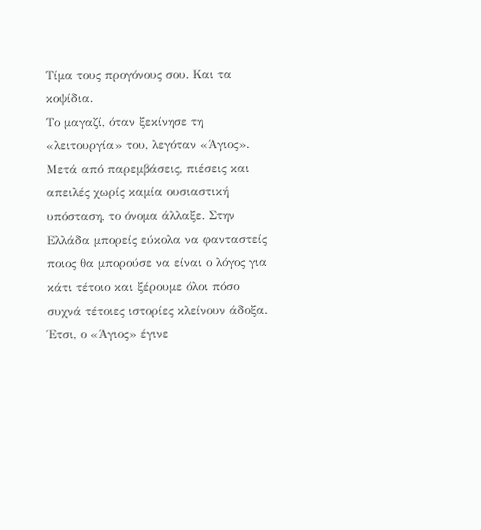Τίμα τους προγόνους σου. Και τα κοψίδια.
Το μαγαζί, όταν ξεκίνησε τη «λειτουργία» του, λεγόταν «Άγιος». Μετά από παρεμβάσεις, πιέσεις και απειλές χωρίς καμία ουσιαστική υπόσταση, το όνομα άλλαξε. Στην Ελλάδα μπορείς εύκολα να φανταστείς ποιος θα μπορούσε να είναι ο λόγος για κάτι τέτοιο και ξέρουμε όλοι πόσο συχνά τέτοιες ιστορίες κλείνουν άδοξα.
Έτσι, ο «Άγιος» έγινε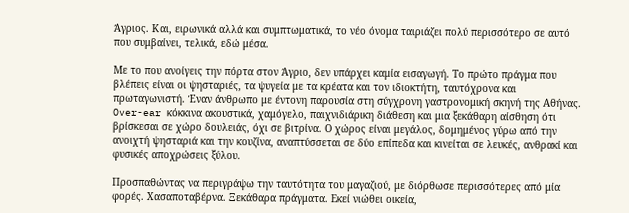Άγριος. Και, ειρωνικά αλλά και συμπτωματικά, το νέο όνομα ταιριάζει πολύ περισσότερο σε αυτό που συμβαίνει, τελικά, εδώ μέσα.

Με το που ανοίγεις την πόρτα στον Άγριο, δεν υπάρχει καμία εισαγωγή. Το πρώτο πράγμα που βλέπεις είναι οι ψησταριές, τα ψυγεία με τα κρέατα και τον ιδιοκτήτη, ταυτόχρονα και πρωταγωνιστή. Έναν άνθρωπο με έντονη παρουσία στη σύγχρονη γαστρονομική σκηνή της Αθήνας.
Over-ear κόκκινα ακουστικά, χαμόγελο, παιχνιδιάρικη διάθεση και μια ξεκάθαρη αίσθηση ότι βρίσκεσαι σε χώρο δουλειάς, όχι σε βιτρίνα. Ο χώρος είναι μεγάλος, δομημένος γύρω από την ανοιχτή ψησταριά και την κουζίνα, αναπτύσσεται σε δύο επίπεδα και κινείται σε λευκές, ανθρακί και φυσικές αποχρώσεις ξύλου.

Προσπαθώντας να περιγράψω την ταυτότητα του μαγαζιού, με διόρθωσε περισσότερες από μία φορές. Χασαποταβέρνα. Ξεκάθαρα πράγματα. Εκεί νιώθει οικεία,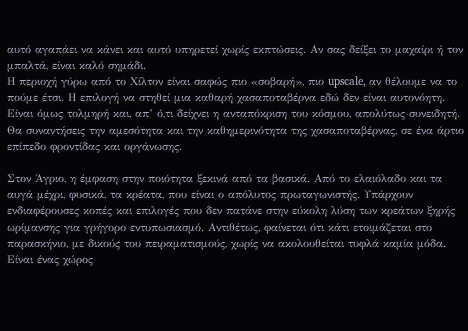αυτό αγαπάει να κάνει και αυτό υπηρετεί χωρίς εκπτώσεις. Αν σας δείξει το μαχαίρι ή τον μπαλτά, είναι καλό σημάδι.
Η περιοχή γύρω από το Χίλτον είναι σαφώς πιο «σοβαρή», πιο upscale, αν θέλουμε να το πούμε έτσι. Η επιλογή να στηθεί μια καθαρή χασαποταβέρνα εδώ δεν είναι αυτονόητη. Είναι όμως τολμηρή και, απ’ ό,τι δείχνει η ανταπόκριση του κόσμου, απολύτως συνειδητή.
Θα συναντήσεις την αμεσότητα και την καθημερινότητα της χασαποταβέρνας, σε ένα άρτιο επίπεδο φροντίδας και οργάνωσης.

Στον Άγριο, η έμφαση στην ποιότητα ξεκινά από τα βασικά. Από το ελαιόλαδο και τα αυγά μέχρι, φυσικά, τα κρέατα, που είναι ο απόλυτος πρωταγωνιστής. Υπάρχουν ενδιαφέρουσες κοπές και επιλογές που δεν πατάνε στην εύκολη λύση των κρεάτων ξηρής ωρίμανσης για γρήγορο εντυπωσιασμό. Αντιθέτως, φαίνεται ότι κάτι ετοιμάζεται στο παρασκήνιο, με δικούς του πειραματισμούς, χωρίς να ακολουθείται τυφλά καμία μόδα.
Είναι ένας χώρος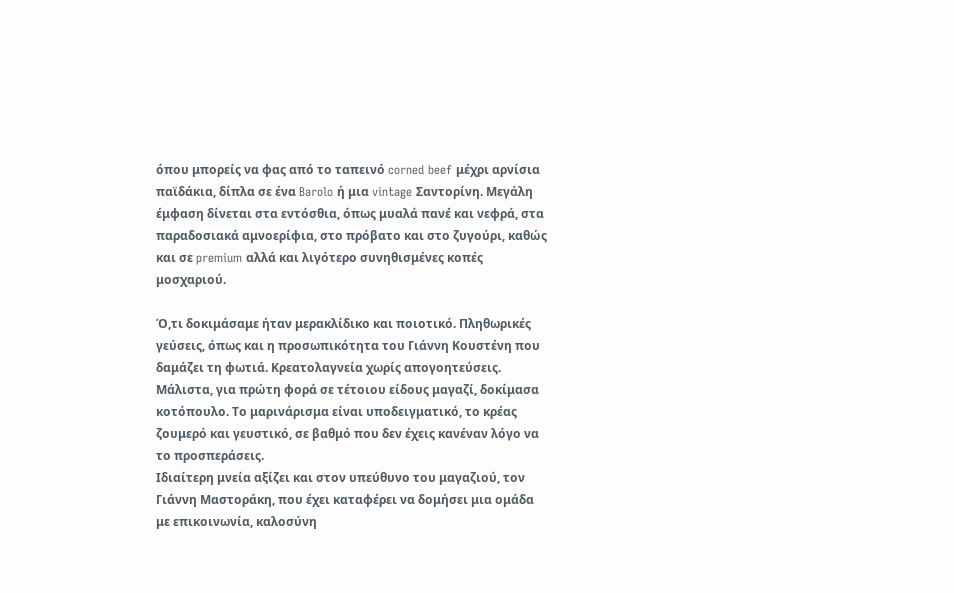όπου μπορείς να φας από το ταπεινό corned beef μέχρι αρνίσια παϊδάκια, δίπλα σε ένα Barolo ή μια vintage Σαντορίνη. Μεγάλη έμφαση δίνεται στα εντόσθια, όπως μυαλά πανέ και νεφρά, στα παραδοσιακά αμνοερίφια, στο πρόβατο και στο ζυγούρι, καθώς και σε premium αλλά και λιγότερο συνηθισμένες κοπές μοσχαριού.

Ό,τι δοκιμάσαμε ήταν μερακλίδικο και ποιοτικό. Πληθωρικές γεύσεις, όπως και η προσωπικότητα του Γιάννη Κουστένη που δαμάζει τη φωτιά. Κρεατολαγνεία χωρίς απογοητεύσεις. Μάλιστα, για πρώτη φορά σε τέτοιου είδους μαγαζί, δοκίμασα κοτόπουλο. Το μαρινάρισμα είναι υποδειγματικό, το κρέας ζουμερό και γευστικό, σε βαθμό που δεν έχεις κανέναν λόγο να το προσπεράσεις.
Ιδιαίτερη μνεία αξίζει και στον υπεύθυνο του μαγαζιού, τον Γιάννη Μαστοράκη, που έχει καταφέρει να δομήσει μια ομάδα με επικοινωνία, καλοσύνη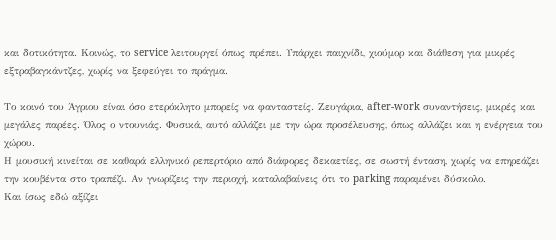και δοτικότητα. Κοινώς, το service λειτουργεί όπως πρέπει. Υπάρχει παιχνίδι, χιούμορ και διάθεση για μικρές εξτραβαγκάντζες, χωρίς να ξεφεύγει το πράγμα.

Το κοινό του Άγριου είναι όσο ετερόκλητο μπορείς να φανταστείς. Ζευγάρια, after-work συναντήσεις, μικρές και μεγάλες παρέες. Όλος ο ντουνιάς. Φυσικά, αυτό αλλάζει με την ώρα προσέλευσης, όπως αλλάζει και η ενέργεια του χώρου.
Η μουσική κινείται σε καθαρά ελληνικό ρεπερτόριο από διάφορες δεκαετίες, σε σωστή ένταση, χωρίς να επηρεάζει την κουβέντα στο τραπέζι. Αν γνωρίζεις την περιοχή, καταλαβαίνεις ότι το parking παραμένει δύσκολο.
Και ίσως εδώ αξίζει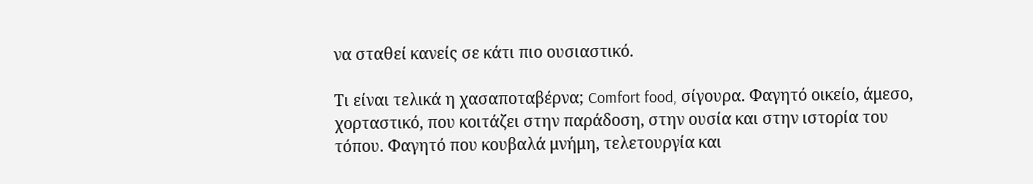να σταθεί κανείς σε κάτι πιο ουσιαστικό.

Τι είναι τελικά η χασαποταβέρνα; Comfort food, σίγουρα. Φαγητό οικείο, άμεσο, χορταστικό, που κοιτάζει στην παράδοση, στην ουσία και στην ιστορία του τόπου. Φαγητό που κουβαλά μνήμη, τελετουργία και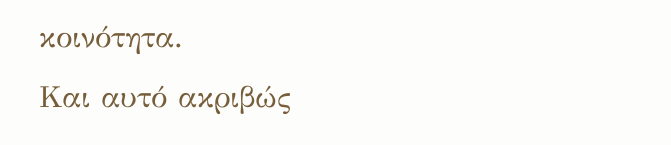κοινότητα.
Και αυτό ακριβώς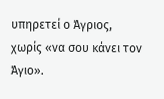υπηρετεί ο Άγριος, χωρίς «να σου κάνει τον Άγιο».